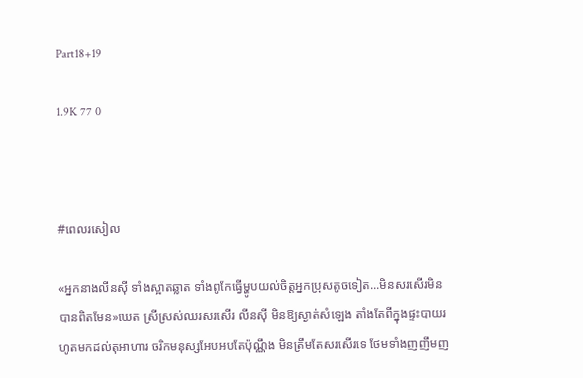Part18+19

1.9K 77 0



#ពេលរសៀល

«អ្នកនាងលីនស៊ី ទាំងស្អាតឆ្លាត ទាំងពូកែធ្វើម្ហូបយល់ចិត្តអ្នកប្រុសតូចទៀត...មិនសរសើរមិនបានពិតមែន»ឃេត ស្រីស្រស់ឈរសរសើរ លីនស៊ី មិនឱ្យស្ងាត់សំឡេង តាំងតែពីក្នុងផ្ទះបាយរហូតមកដល់តុអាហារ ចរិកមនុស្សអែបអបតែប៉ុណ្ណឹង មិនត្រឹមតែសរសើរទេ ថែមទាំងញញឹមញ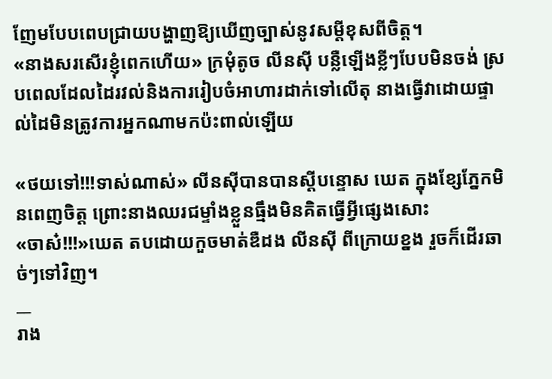ញែមបែបពេបជ្រាយបង្ហាញឱ្យឃើញច្បាស់នូវសម្តីខុសពីចិត្ត។
«នាងសរសើរខ្ញុំពេកហើយ» ក្រមុំតូច លីនស៊ី បន្លឺឡើងខ្លីៗបែបមិនចង់ ស្របពេលដែលដៃរវល់និងការរៀបចំអាហារដាក់ទៅលើតុ នាងធ្វើវាដោយផ្ទាល់ដៃមិនត្រូវការអ្នកណាមកប៉ះពាល់ឡើយ

«ថយទៅ!!!ទាស់ណាស់» លីនស៊ីបានបានស្តីបន្ទោស ឃេត ក្នុងខ្សែភ្នែកមិនពេញចិត្ត ព្រោះនាងឈរជម្ទាំងខ្លួនធ្មឹងមិនគិតធ្វើអ្វីផ្សេងសោះ
«ចាស៎!!!»ឃេត តបដោយកួចមាត់ឌឺដង លីនស៊ី ពីក្រោយខ្នង រួចក៏ដើរឆាច់ៗទៅវិញ។
__
រាង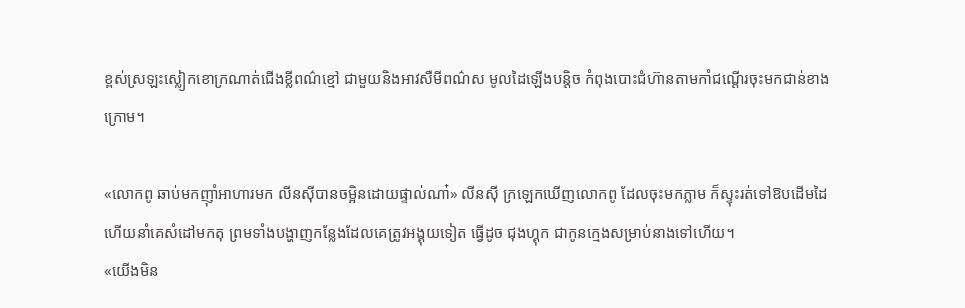ខ្ពស់ស្រឡះស្លៀកខោក្រណាត់ជើងខ្លីពណ៌ខ្មៅ ជាមួយនិងអាវសឺមីពណ៌ស មូលដៃឡើងបន្តិច កំពុងបោះជំហ៊ានតាមកាំជណ្តើរចុះមកជាន់ខាងក្រោម។

«លោកពូ ឆាប់មកញ៊ាំអាហារមក លីនស៊ីបានចម្អិនដោយផ្ទាល់ណា៎» លីនស៊ី ក្រឡេកឃើញលោកពូ ដែលចុះមកភ្លាម ក៏ស្ទុះរត់ទៅឱបដើមដៃ ហើយនាំគេសំដៅមកតុ ព្រមទាំងបង្ហាញកន្លែងដែលគេត្រូវអង្គុយទៀត ធ្វើដូច ជុងហ្គុក ជាកូនក្មេងសម្រាប់នាងទៅហើយ។
«យើងមិន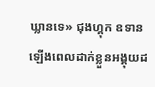ឃ្លានទេ» ជុងហ្គុក ឧទានឡើងពេលដាក់ខ្លួនអង្គុយដ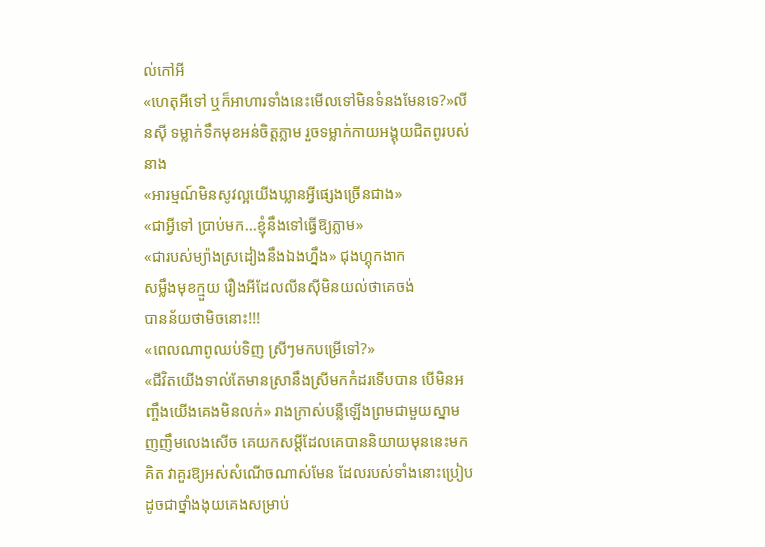ល់កៅអី
«ហេតុអីទៅ ឬក៏អាហារទាំងនេះមើលទៅមិនទំនងមែនទេ?»លីនស៊ី ទម្លាក់ទឹកមុខអន់ចិត្តភ្លាម រួចទម្លាក់កាយអង្គុយជិតពូរបស់នាង
«អារម្មណ៍មិនសូវល្អយើងឃ្លានអ្វីផ្សេងច្រើនជាង»
«ជាអ្វីទៅ ប្រាប់មក...ខ្ញុំនឹងទៅធ្វើឱ្យភ្លាម»
«ជារបស់ម្យ៉ាងស្រដៀងនឹងឯងហ្នឹង» ជុងហ្គុកងាក
សម្លឹងមុខក្មួយ រឿងអីដែលលីនស៊ីមិនយល់ថាគេចង់
បានន័យថាមិចនោះ!!!
«ពេលណាពូឈប់ទិញ ស្រីៗមកបម្រើទៅ?»
«ជីវិតយើងទាល់តែមានស្រានឹងស្រីមកកំដរទើបបាន បើមិនអញ្ចឹងយើងគេងមិនលក់» រាងក្រាស់បន្លឺឡើងព្រមជាមួយស្នាមញញឹមលេងសើច គេយកសម្តីដែលគេបាននិយាយមុននេះមកគិត វាគួរឱ្យអស់សំណើចណាស់មែន ដែលរបស់ទាំងនោះប្រៀបដូចជាថ្នាំងងុយគេងសម្រាប់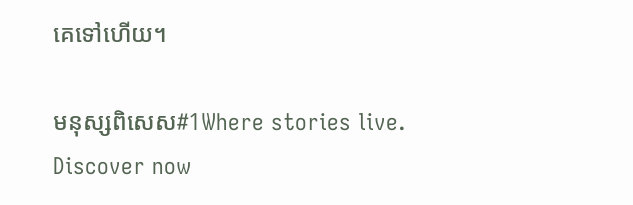គេទៅហើយ។

មនុស្សពិសេស#1Where stories live. Discover now